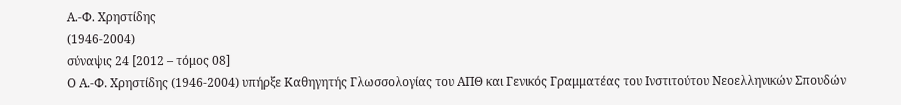Α.-Φ. Χρηστίδης
(1946-2004)
σύναψις 24 [2012 – τόμος 08]
Ο Α.-Φ. Χρηστίδης (1946-2004) υπήρξε Καθηγητής Γλωσσολογίας του ΑΠΘ και Γενικός Γραμματέας του Ινστιτούτου Νεοελληνικών Σπουδών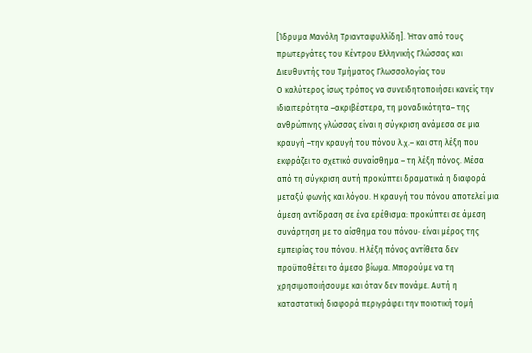[Ίδρυμα Μανόλη Τριανταφυλλίδη]. Ήταν από τους πρωτεργάτες του Κέντρου Ελληνικής Γλώσσας και Διευθυντής του Τμήματος Γλωσσολογίας του
O καλύτερος ίσως τρόπος να συνειδητοποιήσει κανείς την ιδιαιτερότητα –ακριβέστερα, τη μοναδικότητα– της ανθρώπινης γλώσσας είναι η σύγκριση ανάμεσα σε μια κραυγή –την κραυγή του πόνου λ.χ.– και στη λέξη που εκφράζει το σχετικό συναίσθημα – τη λέξη πόνος. Μέσα από τη σύγκριση αυτή προκύπτει δραματικά η διαφορά μεταξύ φωνής και λόγου. H κραυγή του πόνου αποτελεί μια άμεση αντίδραση σε ένα ερέθισμα: προκύπτει σε άμεση συνάρτηση με το αίσθημα του πόνου· είναι μέρος της εμπειρίας του πόνου. H λέξη πόνος αντίθετα δεν προϋποθέτει το άμεσο βίωμα. Μπορούμε να τη χρησιμοποιήσουμε και όταν δεν πονάμε. Αυτή η καταστατική διαφορά περιγράφει την ποιοτική τομή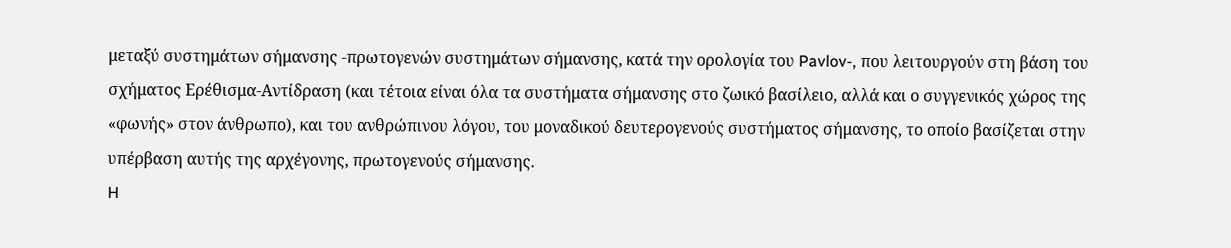μεταξύ συστημάτων σήμανσης -πρωτογενών συστημάτων σήμανσης, κατά την ορολογία του Pavlov-, που λειτουργούν στη βάση του σχήματος Ερέθισμα-Αντίδραση (και τέτοια είναι όλα τα συστήματα σήμανσης στο ζωικό βασίλειο, αλλά και ο συγγενικός χώρος της «φωνής» στον άνθρωπο), και του ανθρώπινου λόγου, του μοναδικού δευτερογενούς συστήματος σήμανσης, το οποίο βασίζεται στην υπέρβαση αυτής της αρχέγονης, πρωτογενούς σήμανσης.
H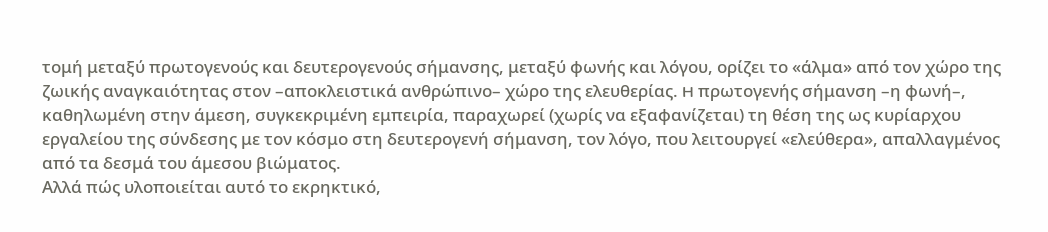τομή μεταξύ πρωτογενούς και δευτερογενούς σήμανσης, μεταξύ φωνής και λόγου, ορίζει το «άλμα» από τον χώρο της ζωικής αναγκαιότητας στον –αποκλειστικά ανθρώπινο– χώρο της ελευθερίας. H πρωτογενής σήμανση –η φωνή–, καθηλωμένη στην άμεση, συγκεκριμένη εμπειρία, παραχωρεί (χωρίς να εξαφανίζεται) τη θέση της ως κυρίαρχου εργαλείου της σύνδεσης με τον κόσμο στη δευτερογενή σήμανση, τον λόγο, που λειτουργεί «ελεύθερα», απαλλαγμένος από τα δεσμά του άμεσου βιώματος.
Αλλά πώς υλοποιείται αυτό το εκρηκτικό,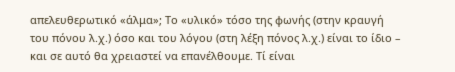απελευθερωτικό «άλμα»; Το «υλικό» τόσο της φωνής (στην κραυγή του πόνου λ.χ.) όσο και του λόγου (στη λέξη πόνος λ.χ.) είναι το ίδιο – και σε αυτό θα χρειαστεί να επανέλθουμε. Τί είναι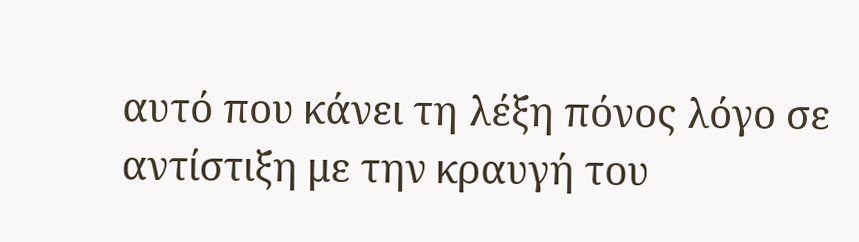αυτό που κάνει τη λέξη πόνος λόγο σε αντίστιξη με την κραυγή του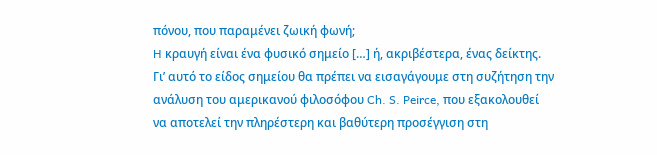πόνου, που παραμένει ζωική φωνή;
H κραυγή είναι ένα φυσικό σημείο […] ή, ακριβέστερα, ένας δείκτης. Γι’ αυτό το είδος σημείου θα πρέπει να εισαγάγουμε στη συζήτηση την ανάλυση του αμερικανού φιλοσόφου Ch. S. Peirce, που εξακολουθεί να αποτελεί την πληρέστερη και βαθύτερη προσέγγιση στη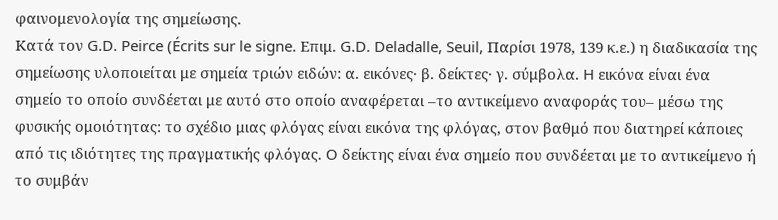φαινομενολογία της σημείωσης.
Kατά τον G.D. Peirce (Écrits sur le signe. Επιμ. G.D. Deladalle, Seuil, Παρίσι 1978, 139 κ.ε.) η διαδικασία της σημείωσης υλοποιείται με σημεία τριών ειδών: α. εικόνες· β. δείκτες· γ. σύμβολα. H εικόνα είναι ένα σημείο το οποίο συνδέεται με αυτό στο οποίο αναφέρεται –το αντικείμενο αναφοράς του– μέσω της φυσικής ομοιότητας: το σχέδιο μιας φλόγας είναι εικόνα της φλόγας, στον βαθμό που διατηρεί κάποιες από τις ιδιότητες της πραγματικής φλόγας. O δείκτης είναι ένα σημείο που συνδέεται με το αντικείμενο ή το συμβάν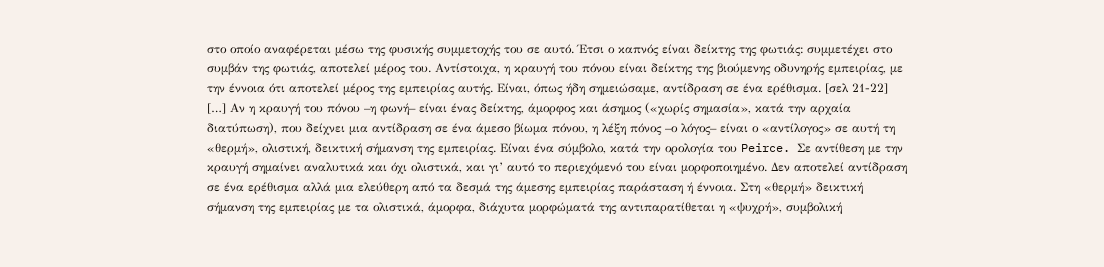στο οποίο αναφέρεται μέσω της φυσικής συμμετοχής του σε αυτό. Έτσι ο καπνός είναι δείκτης της φωτιάς: συμμετέχει στο συμβάν της φωτιάς, αποτελεί μέρος του. Αντίστοιχα, η κραυγή του πόνου είναι δείκτης της βιούμενης οδυνηρής εμπειρίας, με την έννοια ότι αποτελεί μέρος της εμπειρίας αυτής. Είναι, όπως ήδη σημειώσαμε, αντίδραση σε ένα ερέθισμα. [σελ 21-22]
[…] Αν η κραυγή του πόνου –η φωνή– είναι ένας δείκτης, άμορφος και άσημος («χωρίς σημασία», κατά την αρχαία διατύπωση), που δείχνει μια αντίδραση σε ένα άμεσο βίωμα πόνου, η λέξη πόνος –ο λόγος– είναι ο «αντίλογος» σε αυτή τη «θερμή», ολιστική, δεικτική σήμανση της εμπειρίας. Είναι ένα σύμβολο, κατά την ορολογία του Peirce. Σε αντίθεση με την κραυγή σημαίνει αναλυτικά και όχι ολιστικά, και γι’ αυτό το περιεχόμενό του είναι μορφοποιημένο. Δεν αποτελεί αντίδραση σε ένα ερέθισμα αλλά μια ελεύθερη από τα δεσμά της άμεσης εμπειρίας παράσταση ή έννοια. Στη «θερμή» δεικτική σήμανση της εμπειρίας με τα ολιστικά, άμορφα, διάχυτα μορφώματά της αντιπαρατίθεται η «ψυχρή», συμβολική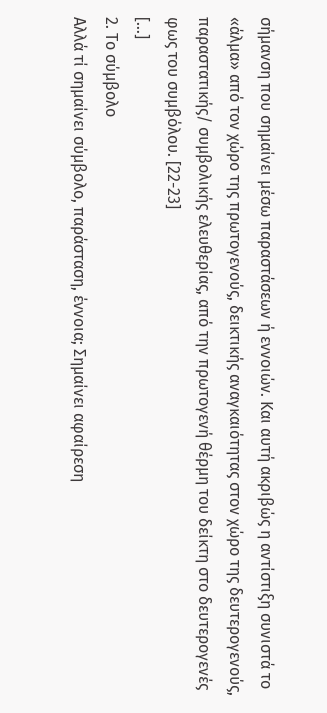σήμανση που σημαίνει μέσω παραστάσεων ή εννοιών. Kαι αυτή ακριβώς η αντίστιξη συνιστά το «άλμα» από τον χώρο της πρωτογενούς, δεικτικής αναγκαιότητας στον χώρο της δευτερογενούς, παραστατικής/ συμβολικής ελευθερίας, από την πρωτογενή θέρμη του δείκτη στο δευτερογενές φως του συμβόλου. [22-23]
[…]
2. Το σύμβολο
Αλλά τί σημαίνει σύμβολο, παράσταση, έννοια; Σημαίνει αφαίρεση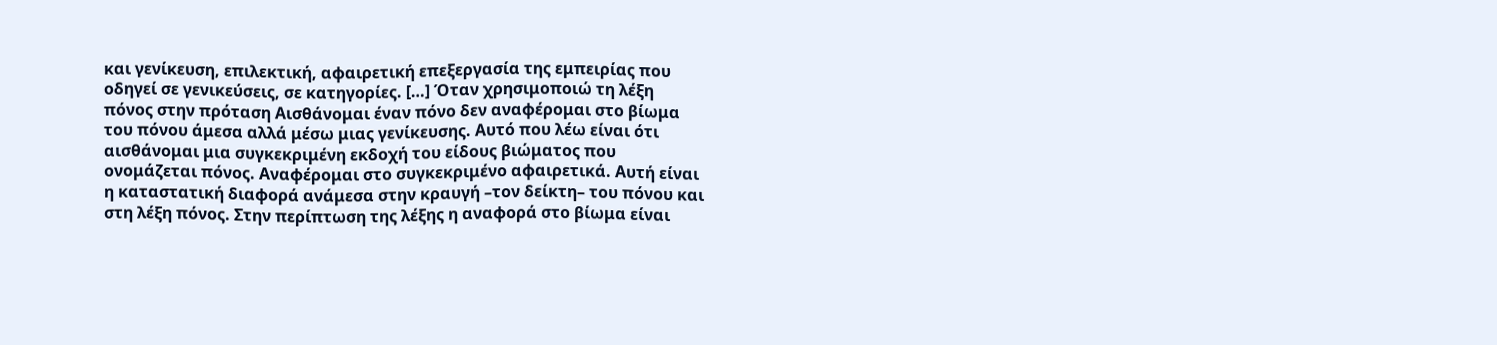και γενίκευση, επιλεκτική, αφαιρετική επεξεργασία της εμπειρίας που οδηγεί σε γενικεύσεις, σε κατηγορίες. […] Όταν χρησιμοποιώ τη λέξη πόνος στην πρόταση Αισθάνομαι έναν πόνο δεν αναφέρομαι στο βίωμα του πόνου άμεσα αλλά μέσω μιας γενίκευσης. Aυτό που λέω είναι ότι αισθάνομαι μια συγκεκριμένη εκδοχή του είδους βιώματος που ονομάζεται πόνος. Αναφέρομαι στο συγκεκριμένο αφαιρετικά. Αυτή είναι η καταστατική διαφορά ανάμεσα στην κραυγή –τον δείκτη– του πόνου και στη λέξη πόνος. Στην περίπτωση της λέξης η αναφορά στο βίωμα είναι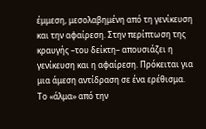έμμεση, μεσολαβημένη από τη γενίκευση και την αφαίρεση. Στην περίπτωση της κραυγής –του δείκτη– απουσιάζει η γενίκευση και η αφαίρεση. Πρόκειται για μια άμεση αντίδραση σε ένα ερέθισμα. Το «άλμα» από την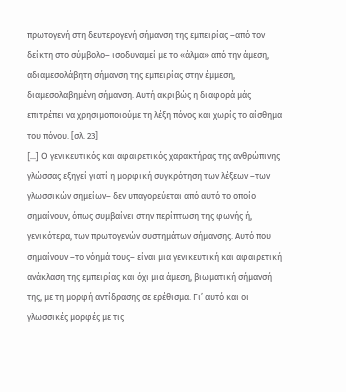πρωτογενή στη δευτερογενή σήμανση της εμπειρίας –από τον δείκτη στο σύμβολο– ισοδυναμεί με το «άλμα» από την άμεση, αδιαμεσολάβητη σήμανση της εμπειρίας στην έμμεση, διαμεσολαβημένη σήμανση. Αυτή ακριβώς η διαφορά μάς επιτρέπει να χρησιμοποιούμε τη λέξη πόνος και χωρίς το αίσθημα του πόνου. [σλ. 23]
[…] O γενικευτικός και αφαιρετικός χαρακτήρας της ανθρώπινης γλώσσας εξηγεί γιατί η μορφική συγκρότηση των λέξεων –των γλωσσικών σημείων– δεν υπαγορεύεται από αυτό το οποίο σημαίνουν, όπως συμβαίνει στην περίπτωση της φωνής ή, γενικότερα, των πρωτογενών συστημάτων σήμανσης. Aυτό που σημαίνουν –το νόημά τους– είναι μια γενικευτική και αφαιρετική ανάκλαση της εμπειρίας και όχι μια άμεση, βιωματική σήμανσή της, με τη μορφή αντίδρασης σε ερέθισμα. Γι’ αυτό και οι γλωσσικές μορφές με τις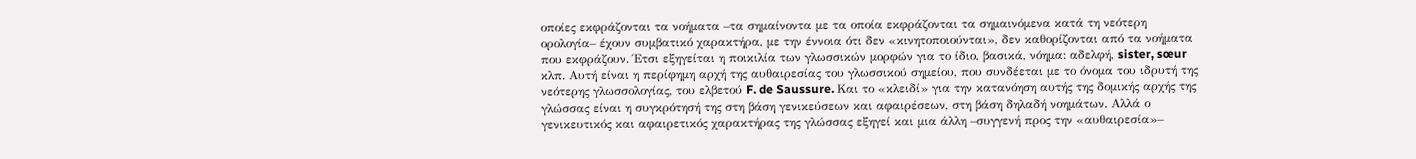οποίες εκφράζονται τα νοήματα –τα σημαίνοντα με τα οποία εκφράζονται τα σημαινόμενα κατά τη νεότερη ορολογία– έχουν συμβατικό χαρακτήρα, με την έννοια ότι δεν «κινητοποιούνται», δεν καθορίζονται από τα νοήματα που εκφράζουν. Έτσι εξηγείται η ποικιλία των γλωσσικών μορφών για το ίδιο, βασικά, νόημα: αδελφή, sister, sœur κλπ. Αυτή είναι η περίφημη αρχή της αυθαιρεσίας του γλωσσικού σημείου, που συνδέεται με το όνομα του ιδρυτή της νεότερης γλωσσολογίας, του ελβετού F. de Saussure. Kαι το «κλειδί» για την κατανόηση αυτής της δομικής αρχής της γλώσσας είναι η συγκρότησή της στη βάση γενικεύσεων και αφαιρέσεων, στη βάση δηλαδή νοημάτων. Αλλά ο γενικευτικός και αφαιρετικός χαρακτήρας της γλώσσας εξηγεί και μια άλλη –συγγενή προς την «αυθαιρεσία»–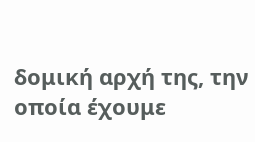δομική αρχή της, την οποία έχουμε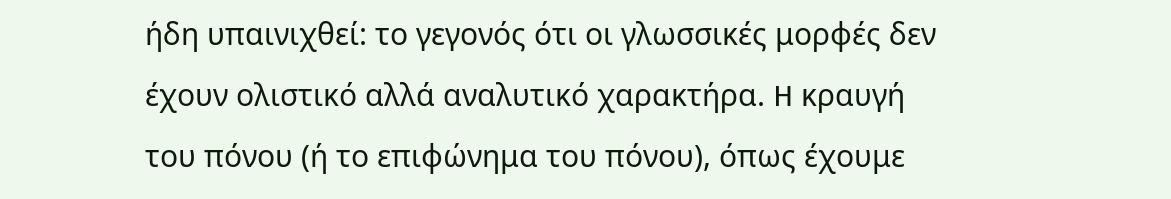ήδη υπαινιχθεί: το γεγονός ότι οι γλωσσικές μορφές δεν έχουν ολιστικό αλλά αναλυτικό χαρακτήρα. H κραυγή του πόνου (ή το επιφώνημα του πόνου), όπως έχουμε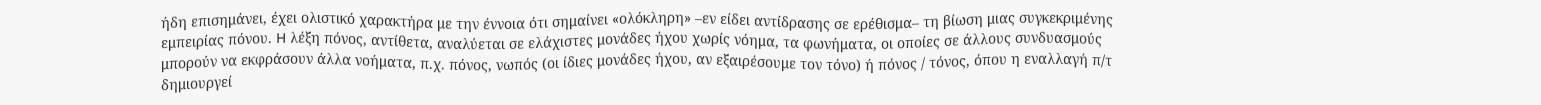ήδη επισημάνει, έχει ολιστικό χαρακτήρα με την έννοια ότι σημαίνει «ολόκληρη» –εν είδει αντίδρασης σε ερέθισμα– τη βίωση μιας συγκεκριμένης εμπειρίας πόνου. H λέξη πόνος, αντίθετα, αναλύεται σε ελάχιστες μονάδες ήχου χωρίς νόημα, τα φωνήματα, οι οποίες σε άλλους συνδυασμούς μπορούν να εκφράσουν άλλα νοήματα, π.χ. πόνος, νωπός (οι ίδιες μονάδες ήχου, αν εξαιρέσουμε τον τόνο) ή πόνος / τόνος, όπου η εναλλαγή π/τ δημιουργεί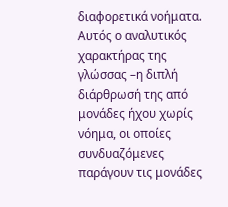διαφορετικά νοήματα. Αυτός ο αναλυτικός χαρακτήρας της γλώσσας –η διπλή διάρθρωσή της από μονάδες ήχου χωρίς νόημα, οι οποίες συνδυαζόμενες παράγουν τις μονάδες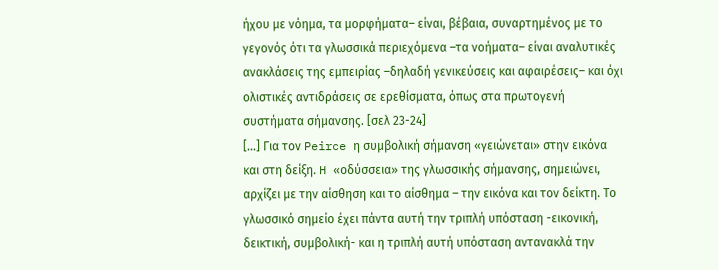ήχου με νόημα, τα μορφήματα– είναι, βέβαια, συναρτημένος με το γεγονός ότι τα γλωσσικά περιεχόμενα –τα νοήματα– είναι αναλυτικές ανακλάσεις της εμπειρίας –δηλαδή γενικεύσεις και αφαιρέσεις– και όχι ολιστικές αντιδράσεις σε ερεθίσματα, όπως στα πρωτογενή συστήματα σήμανσης. [σελ 23-24]
[…] Για τον Peirce η συμβολική σήμανση «γειώνεται» στην εικόνα και στη δείξη. H «οδύσσεια» της γλωσσικής σήμανσης, σημειώνει, αρχίζει με την αίσθηση και το αίσθημα – την εικόνα και τον δείκτη. Το γλωσσικό σημείο έχει πάντα αυτή την τριπλή υπόσταση -εικονική, δεικτική, συμβολική- και η τριπλή αυτή υπόσταση αντανακλά την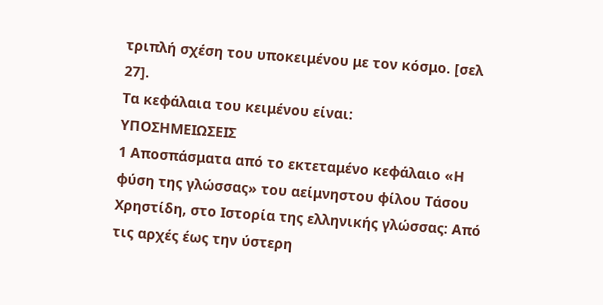τριπλή σχέση του υποκειμένου με τον κόσμο. [σελ 27].
Τα κεφάλαια του κειμένου είναι:
ΥΠΟΣΗΜΕΙΩΣΕΙΣ
1 Αποσπάσματα από το εκτεταμένο κεφάλαιο «Η φύση της γλώσσας» του αείμνηστου φίλου Τάσου Χρηστίδη, στο Ιστορία της ελληνικής γλώσσας: Από τις αρχές έως την ύστερη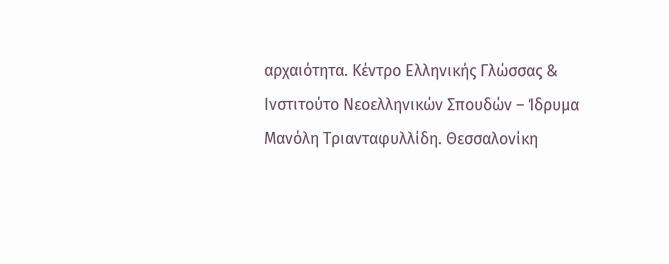αρχαιότητα. Κέντρο Ελληνικής Γλώσσας & Ινστιτούτο Νεοελληνικών Σπουδών – Ίδρυμα Μανόλη Τριανταφυλλίδη. Θεσσαλονίκη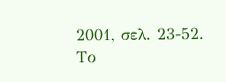2001, σελ. 23-52.
Το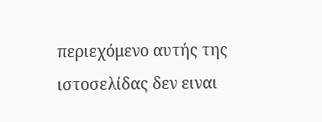περιεχόμενο αυτής της ιστοσελίδας δεν ειναι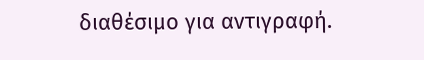διαθέσιμο για αντιγραφή.